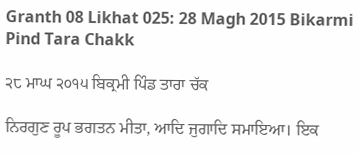Granth 08 Likhat 025: 28 Magh 2015 Bikarmi Pind Tara Chakk

੨੮ ਮਾਘ ੨੦੧੫ ਬਿਕ੍ਰਮੀ ਪਿੰਡ ਤਾਰਾ ਚੱਕ

ਨਿਰਗੁਣ ਰੂਪ ਭਗਤਨ ਮੀਤਾ, ਆਦਿ ਜੁਗਾਦਿ ਸਮਾਇਆ। ਇਕ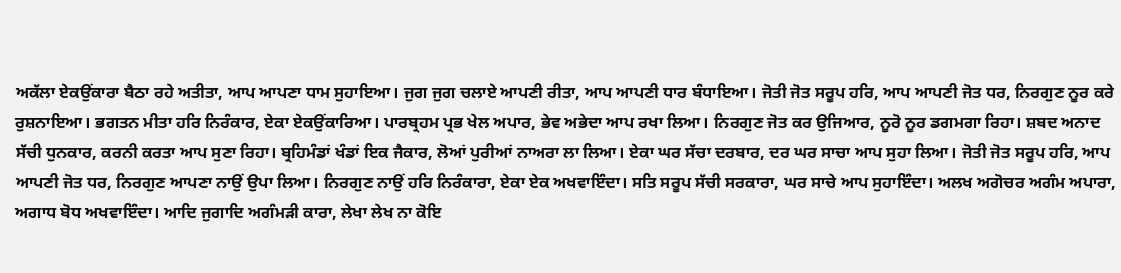ਅਕੱਲਾ ਏਕਉਂਕਾਰਾ ਬੈਠਾ ਰਹੇ ਅਤੀਤਾ, ਆਪ ਆਪਣਾ ਧਾਮ ਸੁਹਾਇਆ। ਜੁਗ ਜੁਗ ਚਲਾਏ ਆਪਣੀ ਰੀਤਾ, ਆਪ ਆਪਣੀ ਧਾਰ ਬੰਧਾਇਆ। ਜੋਤੀ ਜੋਤ ਸਰੂਪ ਹਰਿ, ਆਪ ਆਪਣੀ ਜੋਤ ਧਰ, ਨਿਰਗੁਣ ਨੂਰ ਕਰੇ ਰੁਸ਼ਨਾਇਆ। ਭਗਤਨ ਮੀਤਾ ਹਰਿ ਨਿਰੰਕਾਰ, ਏਕਾ ਏਕਉਂਕਾਰਿਆ। ਪਾਰਬ੍ਰਹਮ ਪ੍ਰਭ ਖੇਲ ਅਪਾਰ, ਭੇਵ ਅਭੇਦਾ ਆਪ ਰਖਾ ਲਿਆ। ਨਿਰਗੁਣ ਜੋਤ ਕਰ ਉਜਿਆਰ, ਨੂਰੋ ਨੂਰ ਡਗਮਗਾ ਰਿਹਾ। ਸ਼ਬਦ ਅਨਾਦ ਸੱਚੀ ਧੁਨਕਾਰ, ਕਰਨੀ ਕਰਤਾ ਆਪ ਸੁਣਾ ਰਿਹਾ। ਬ੍ਰਹਿਮੰਡਾਂ ਖੰਡਾਂ ਇਕ ਜੈਕਾਰ, ਲੋਆਂ ਪੁਰੀਆਂ ਨਾਅਰਾ ਲਾ ਲਿਆ। ਏਕਾ ਘਰ ਸੱਚਾ ਦਰਬਾਰ, ਦਰ ਘਰ ਸਾਚਾ ਆਪ ਸੁਹਾ ਲਿਆ। ਜੋਤੀ ਜੋਤ ਸਰੂਪ ਹਰਿ, ਆਪ ਆਪਣੀ ਜੋਤ ਧਰ, ਨਿਰਗੁਣ ਆਪਣਾ ਨਾਉਂ ਉਪਾ ਲਿਆ। ਨਿਰਗੁਣ ਨਾਉਂ ਹਰਿ ਨਿਰੰਕਾਰਾ, ਏਕਾ ਏਕ ਅਖਵਾਇੰਦਾ। ਸਤਿ ਸਰੂਪ ਸੱਚੀ ਸਰਕਾਰਾ, ਘਰ ਸਾਚੇ ਆਪ ਸੁਹਾਇੰਦਾ। ਅਲਖ ਅਗੋਚਰ ਅਗੰਮ ਅਪਾਰਾ, ਅਗਾਧ ਬੋਧ ਅਖਵਾਇੰਦਾ। ਆਦਿ ਜੁਗਾਦਿ ਅਗੰਮੜੀ ਕਾਰਾ, ਲੇਖਾ ਲੇਖ ਨਾ ਕੋਇ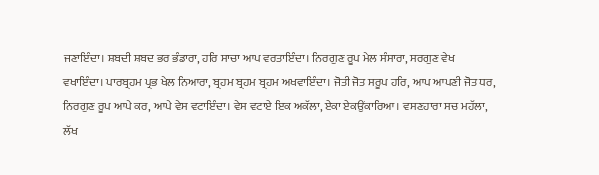ਜਣਾਇੰਦਾ। ਸ਼ਬਦੀ ਸ਼ਬਦ ਭਰ ਭੰਡਾਰਾ, ਹਰਿ ਸਾਚਾ ਆਪ ਵਰਤਾਇੰਦਾ। ਨਿਰਗੁਣ ਰੂਪ ਮੇਲ ਸੰਸਾਰਾ, ਸਰਗੁਣ ਵੇਖ ਵਖਾਇੰਦਾ। ਪਾਰਬ੍ਰਹਮ ਪ੍ਰਭ ਖੇਲ ਨਿਆਰਾ, ਬ੍ਰਹਮ ਬ੍ਰਹਮ ਬ੍ਰਹਮ ਅਖਵਾਇੰਦਾ। ਜੋਤੀ ਜੋਤ ਸਰੂਪ ਹਰਿ, ਆਪ ਆਪਣੀ ਜੋਤ ਧਰ, ਨਿਰਗੁਣ ਰੂਪ ਆਪੇ ਕਰ, ਆਪੇ ਵੇਸ ਵਟਾਇੰਦਾ। ਵੇਸ ਵਟਾਏ ਇਕ ਅਕੱਲਾ, ਏਕਾ ਏਕਉਂਕਾਰਿਆ। ਵਸਣਹਾਰਾ ਸਚ ਮਹੱਲਾ, ਲੱਖ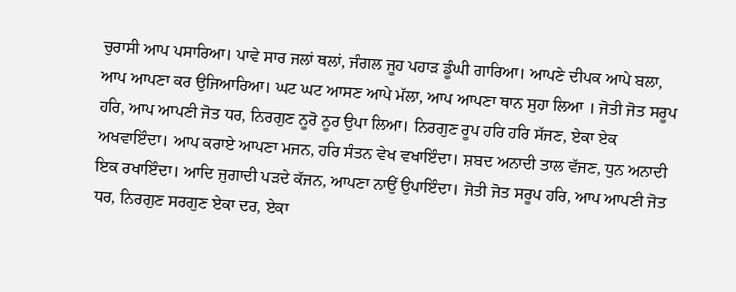ਚੁਰਾਸੀ ਆਪ ਪਸਾਰਿਆ। ਪਾਵੇ ਸਾਰ ਜਲਾਂ ਥਲਾਂ, ਜੰਗਲ ਜੂਹ ਪਹਾੜ ਡੂੰਘੀ ਗਾਰਿਆ। ਆਪਣੇ ਦੀਪਕ ਆਪੇ ਬਲਾ, ਆਪ ਆਪਣਾ ਕਰ ਉਜਿਆਰਿਆ। ਘਟ ਘਟ ਆਸਣ ਆਪੇ ਮੱਲਾ, ਆਪ ਆਪਣਾ ਥਾਨ ਸੁਹਾ ਲਿਆ । ਜੋਤੀ ਜੋਤ ਸਰੂਪ ਹਰਿ, ਆਪ ਆਪਣੀ ਜੋਤ ਧਰ, ਨਿਰਗੁਣ ਨੂਰੋ ਨੂਰ ਉਪਾ ਲਿਆ। ਨਿਰਗੁਣ ਰੂਪ ਹਰਿ ਹਰਿ ਸੱਜਣ, ਏਕਾ ਏਕ ਅਖਵਾਇੰਦਾ। ਆਪ ਕਰਾਏ ਆਪਣਾ ਮਜਨ, ਹਰਿ ਸੰਤਨ ਵੇਖ ਵਖਾਇੰਦਾ। ਸ਼ਬਦ ਅਨਾਦੀ ਤਾਲ ਵੱਜਣ, ਧੁਨ ਅਨਾਦੀ ਇਕ ਰਖਾਇੰਦਾ। ਆਦਿ ਜੁਗਾਦੀ ਪੜਦੇ ਕੱਜਨ, ਆਪਣਾ ਨਾਉਂ ਉਪਾਇੰਦਾ। ਜੋਤੀ ਜੋਤ ਸਰੂਪ ਹਰਿ, ਆਪ ਆਪਣੀ ਜੋਤ ਧਰ, ਨਿਰਗੁਣ ਸਰਗੁਣ ਏਕਾ ਦਰ, ਏਕਾ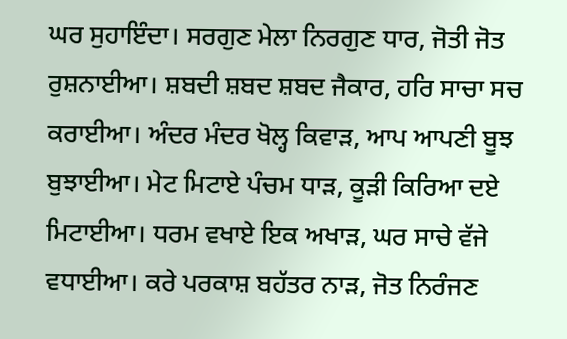ਘਰ ਸੁਹਾਇੰਦਾ। ਸਰਗੁਣ ਮੇਲਾ ਨਿਰਗੁਣ ਧਾਰ, ਜੋਤੀ ਜੋਤ ਰੁਸ਼ਨਾਈਆ। ਸ਼ਬਦੀ ਸ਼ਬਦ ਸ਼ਬਦ ਜੈਕਾਰ, ਹਰਿ ਸਾਚਾ ਸਚ ਕਰਾਈਆ। ਅੰਦਰ ਮੰਦਰ ਖੋਲ੍ਹ ਕਿਵਾੜ, ਆਪ ਆਪਣੀ ਬੂਝ ਬੁਝਾਈਆ। ਮੇਟ ਮਿਟਾਏ ਪੰਚਮ ਧਾੜ, ਕੂੜੀ ਕਿਰਿਆ ਦਏ ਮਿਟਾਈਆ। ਧਰਮ ਵਖਾਏ ਇਕ ਅਖਾੜ, ਘਰ ਸਾਚੇ ਵੱਜੇ ਵਧਾਈਆ। ਕਰੇ ਪਰਕਾਸ਼ ਬਹੱਤਰ ਨਾੜ, ਜੋਤ ਨਿਰੰਜਣ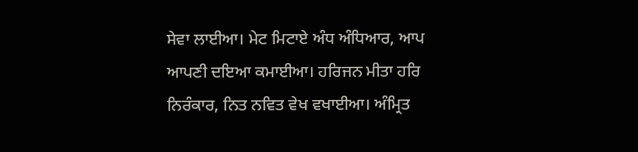ਸੇਵਾ ਲਾਈਆ। ਮੇਟ ਮਿਟਾਏ ਅੰਧ ਅੰਧਿਆਰ, ਆਪ ਆਪਣੀ ਦਇਆ ਕਮਾਈਆ। ਹਰਿਜਨ ਮੀਤਾ ਹਰਿ ਨਿਰੰਕਾਰ, ਨਿਤ ਨਵਿਤ ਵੇਖ ਵਖਾਈਆ। ਅੰਮ੍ਰਿਤ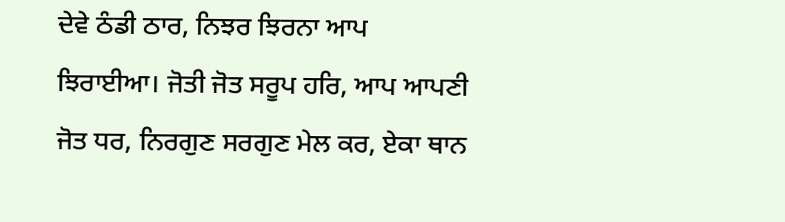ਦੇਵੇ ਠੰਡੀ ਠਾਰ, ਨਿਝਰ ਝਿਰਨਾ ਆਪ ਝਿਰਾਈਆ। ਜੋਤੀ ਜੋਤ ਸਰੂਪ ਹਰਿ, ਆਪ ਆਪਣੀ ਜੋਤ ਧਰ, ਨਿਰਗੁਣ ਸਰਗੁਣ ਮੇਲ ਕਰ, ਏਕਾ ਥਾਨ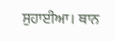ਸੁਹਾਈਆ। ਥਾਨ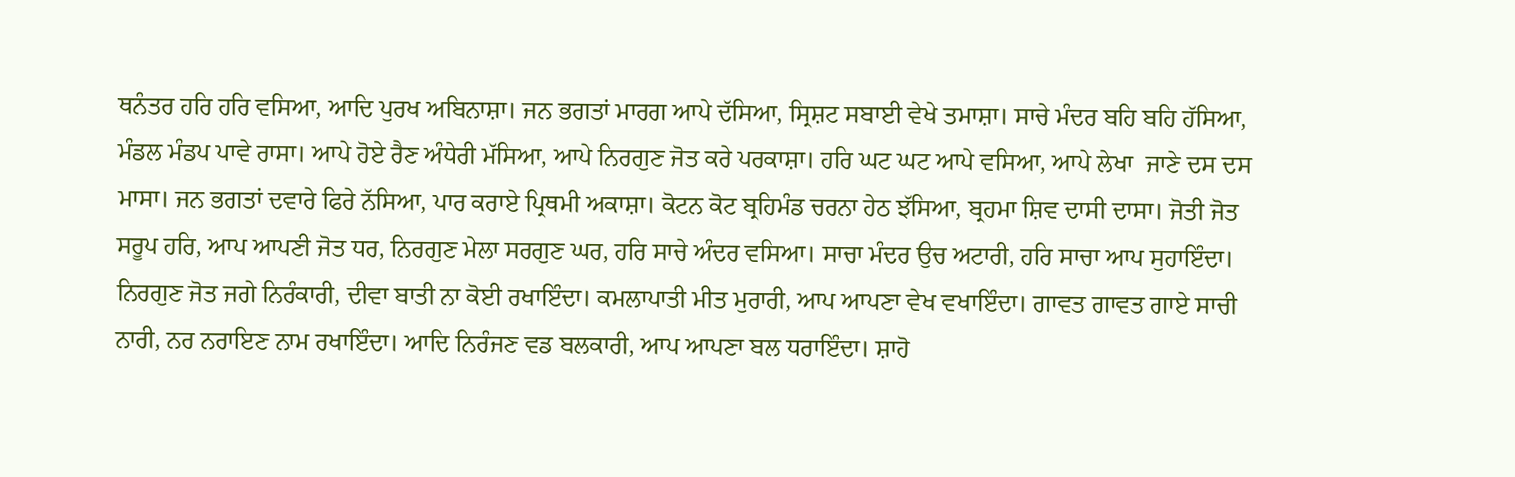ਥਨੰਤਰ ਹਰਿ ਹਰਿ ਵਸਿਆ, ਆਦਿ ਪੁਰਖ ਅਬਿਨਾਸ਼ਾ। ਜਨ ਭਗਤਾਂ ਮਾਰਗ ਆਪੇ ਦੱਸਿਆ, ਸ੍ਰਿਸ਼ਟ ਸਬਾਈ ਵੇਖੇ ਤਮਾਸ਼ਾ। ਸਾਚੇ ਮੰਦਰ ਬਹਿ ਬਹਿ ਹੱਸਿਆ, ਮੰਡਲ ਮੰਡਪ ਪਾਵੇ ਰਾਸਾ। ਆਪੇ ਹੋਏ ਰੈਣ ਅੰਧੇਰੀ ਮੱਸਿਆ, ਆਪੇ ਨਿਰਗੁਣ ਜੋਤ ਕਰੇ ਪਰਕਾਸ਼ਾ। ਹਰਿ ਘਟ ਘਟ ਆਪੇ ਵਸਿਆ, ਆਪੇ ਲੇਖਾ  ਜਾਣੇ ਦਸ ਦਸ ਮਾਸਾ। ਜਨ ਭਗਤਾਂ ਦਵਾਰੇ ਫਿਰੇ ਨੱਸਿਆ, ਪਾਰ ਕਰਾਏ ਪ੍ਰਿਥਮੀ ਅਕਾਸ਼ਾ। ਕੋਟਨ ਕੋਟ ਬ੍ਰਹਿਮੰਡ ਚਰਨਾ ਹੇਠ ਝੱਸਿਆ, ਬ੍ਰਹਮਾ ਸ਼ਿਵ ਦਾਸੀ ਦਾਸਾ। ਜੋਤੀ ਜੋਤ ਸਰੂਪ ਹਰਿ, ਆਪ ਆਪਣੀ ਜੋਤ ਧਰ, ਨਿਰਗੁਣ ਮੇਲਾ ਸਰਗੁਣ ਘਰ, ਹਰਿ ਸਾਚੇ ਅੰਦਰ ਵਸਿਆ। ਸਾਚਾ ਮੰਦਰ ਉਚ ਅਟਾਰੀ, ਹਰਿ ਸਾਚਾ ਆਪ ਸੁਹਾਇੰਦਾ। ਨਿਰਗੁਣ ਜੋਤ ਜਗੇ ਨਿਰੰਕਾਰੀ, ਦੀਵਾ ਬਾਤੀ ਨਾ ਕੋਈ ਰਖਾਇੰਦਾ। ਕਮਲਾਪਾਤੀ ਮੀਤ ਮੁਰਾਰੀ, ਆਪ ਆਪਣਾ ਵੇਖ ਵਖਾਇੰਦਾ। ਗਾਵਤ ਗਾਵਤ ਗਾਏ ਸਾਚੀ ਨਾਰੀ, ਨਰ ਨਰਾਇਣ ਨਾਮ ਰਖਾਇੰਦਾ। ਆਦਿ ਨਿਰੰਜਣ ਵਡ ਬਲਕਾਰੀ, ਆਪ ਆਪਣਾ ਬਲ ਧਰਾਇੰਦਾ। ਸ਼ਾਹੋ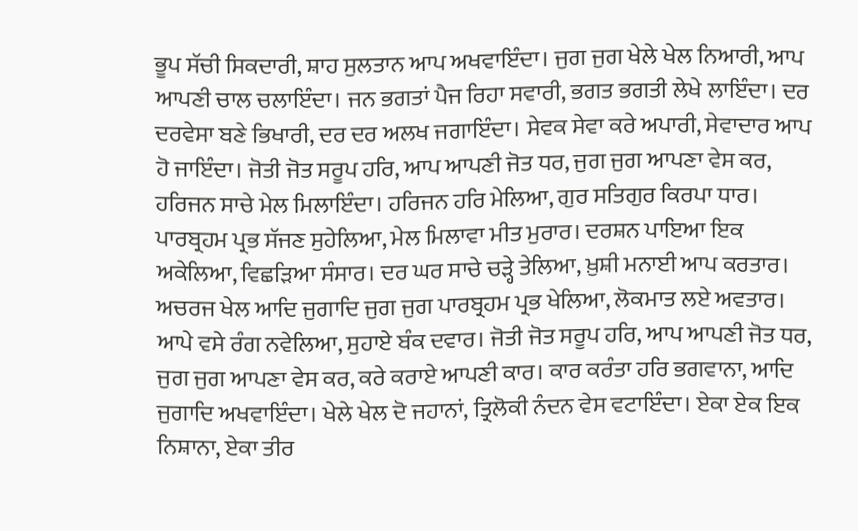ਭੂਪ ਸੱਚੀ ਸਿਕਦਾਰੀ, ਸ਼ਾਹ ਸੁਲਤਾਨ ਆਪ ਅਖਵਾਇੰਦਾ। ਜੁਗ ਜੁਗ ਖੇਲੇ ਖੇਲ ਨਿਆਰੀ, ਆਪ ਆਪਣੀ ਚਾਲ ਚਲਾਇੰਦਾ। ਜਨ ਭਗਤਾਂ ਪੈਜ ਰਿਹਾ ਸਵਾਰੀ, ਭਗਤ ਭਗਤੀ ਲੇਖੇ ਲਾਇੰਦਾ। ਦਰ ਦਰਵੇਸਾ ਬਣੇ ਭਿਖਾਰੀ, ਦਰ ਦਰ ਅਲਖ ਜਗਾਇੰਦਾ। ਸੇਵਕ ਸੇਵਾ ਕਰੇ ਅਪਾਰੀ, ਸੇਵਾਦਾਰ ਆਪ ਹੋ ਜਾਇੰਦਾ। ਜੋਤੀ ਜੋਤ ਸਰੂਪ ਹਰਿ, ਆਪ ਆਪਣੀ ਜੋਤ ਧਰ, ਜੁਗ ਜੁਗ ਆਪਣਾ ਵੇਸ ਕਰ, ਹਰਿਜਨ ਸਾਚੇ ਮੇਲ ਮਿਲਾਇੰਦਾ। ਹਰਿਜਨ ਹਰਿ ਮੇਲਿਆ, ਗੁਰ ਸਤਿਗੁਰ ਕਿਰਪਾ ਧਾਰ। ਪਾਰਬ੍ਰਹਮ ਪ੍ਰਭ ਸੱਜਣ ਸੁਹੇਲਿਆ, ਮੇਲ ਮਿਲਾਵਾ ਮੀਤ ਮੁਰਾਰ। ਦਰਸ਼ਨ ਪਾਇਆ ਇਕ ਅਕੇਲਿਆ, ਵਿਛੜਿਆ ਸੰਸਾਰ। ਦਰ ਘਰ ਸਾਚੇ ਚੜ੍ਹੇ ਤੇਲਿਆ, ਖ਼ੁਸ਼ੀ ਮਨਾਈ ਆਪ ਕਰਤਾਰ। ਅਚਰਜ ਖੇਲ ਆਦਿ ਜੁਗਾਦਿ ਜੁਗ ਜੁਗ ਪਾਰਬ੍ਰਹਮ ਪ੍ਰਭ ਖੇਲਿਆ, ਲੋਕਮਾਤ ਲਏ ਅਵਤਾਰ। ਆਪੇ ਵਸੇ ਰੰਗ ਨਵੇਲਿਆ, ਸੁਹਾਏ ਬੰਕ ਦਵਾਰ। ਜੋਤੀ ਜੋਤ ਸਰੂਪ ਹਰਿ, ਆਪ ਆਪਣੀ ਜੋਤ ਧਰ, ਜੁਗ ਜੁਗ ਆਪਣਾ ਵੇਸ ਕਰ, ਕਰੇ ਕਰਾਏ ਆਪਣੀ ਕਾਰ। ਕਾਰ ਕਰੰਤਾ ਹਰਿ ਭਗਵਾਨਾ, ਆਦਿ ਜੁਗਾਦਿ ਅਖਵਾਇੰਦਾ। ਖੇਲੇ ਖੇਲ ਦੋ ਜਹਾਨਾਂ, ਤ੍ਰਿਲੋਕੀ ਨੰਦਨ ਵੇਸ ਵਟਾਇੰਦਾ। ਏਕਾ ਏਕ ਇਕ ਨਿਸ਼ਾਨਾ, ਏਕਾ ਤੀਰ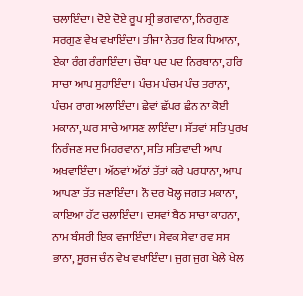ਚਲਾਇੰਦਾ। ਦੋਏ ਦੋਏ ਰੂਪ ਸ੍ਰੀ ਭਗਵਾਨਾ, ਨਿਰਗੁਣ ਸਰਗੁਣ ਵੇਖ ਵਖਾਇੰਦਾ। ਤੀਜਾ ਨੇਤਰ ਇਕ ਧਿਆਨਾ, ਏਕਾ ਰੰਗ ਰੰਗਾਇੰਦਾ। ਚੌਥਾ ਪਦ ਪਦ ਨਿਰਬਾਨਾ, ਹਰਿ ਸਾਚਾ ਆਪ ਸੁਹਾਇੰਦਾ। ਪੰਚਮ ਪੰਚਮ ਪੰਚ ਤਰਾਨਾ, ਪੰਚਮ ਰਾਗ ਅਲਾਇੰਦਾ। ਛੇਵਾਂ ਛੱਪਰ ਛੰਨ ਨਾ ਕੋਈ ਮਕਾਨਾ, ਘਰ ਸਾਚੇ ਆਸਣ ਲਾਇੰਦਾ। ਸੱਤਵਾਂ ਸਤਿ ਪੁਰਖ ਨਿਰੰਜਣ ਸਦ ਮਿਹਰਵਾਨਾ, ਸਤਿ ਸਤਿਵਾਦੀ ਆਪ ਅਖਵਾਇੰਦਾ। ਅੱਠਵਾਂ ਅੱਠਾਂ ਤੱਤਾਂ ਕਰੇ ਪਰਧਾਨਾ, ਆਪ ਆਪਣਾ ਤੱਤ ਜਣਾਇੰਦਾ। ਨੌ ਦਰ ਖੋਲ੍ਹ ਜਗਤ ਮਕਾਨਾ, ਕਾਇਆ ਹੱਟ ਚਲਾਇੰਦਾ। ਦਸਵਾਂ ਬੈਠ ਸਾਚਾ ਕਾਹਨਾ, ਨਾਮ ਬੰਸਰੀ ਇਕ ਵਜਾਇੰਦਾ। ਸੇਵਕ ਸੇਵਾ ਰਵ ਸਸ ਭਾਨਾ, ਸੂਰਜ ਚੰਨ ਵੇਖ ਵਖਾਇੰਦਾ। ਜੁਗ ਜੁਗ ਖੇਲੇ ਖੇਲ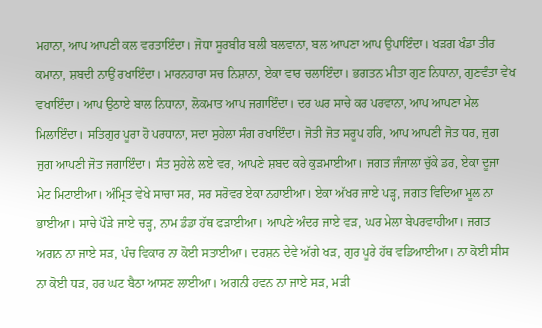ਮਹਾਨਾ, ਆਪ ਆਪਣੀ ਕਲ ਵਰਤਾਇੰਦਾ। ਜੋਧਾ ਸੂਰਬੀਰ ਬਲੀ ਬਲਵਾਨਾ, ਬਲ ਆਪਣਾ ਆਪ ਉਪਾਇੰਦਾ। ਖੜਗ ਖੰਡਾ ਤੀਰ ਕਮਾਨਾ, ਸ਼ਬਦੀ ਨਾਉਂ ਰਖਾਇੰਦਾ। ਮਾਰਨਹਾਰਾ ਸਚ ਨਿਸ਼ਾਨਾ, ਏਕਾ ਵਾਰ ਚਲਾਇੰਦਾ। ਭਗਤਨ ਮੀਤਾ ਗੁਣ ਨਿਧਾਨਾ, ਗੁਣਵੰਤਾ ਵੇਖ ਵਖਾਇੰਦਾ। ਆਪ ਉਠਾਏ ਬਾਲ ਨਿਧਾਨਾ, ਲੋਕਮਾਤ ਆਪ ਜਗਾਇੰਦਾ। ਦਰ ਘਰ ਸਾਚੇ ਕਰ ਪਰਵਾਨਾ, ਆਪ ਆਪਣਾ ਮੇਲ ਮਿਲਾਇੰਦਾ। ਸਤਿਗੁਰ ਪੂਰਾ ਹੋ ਪਰਧਾਨਾ, ਸਦਾ ਸੁਹੇਲਾ ਸੰਗ ਰਖਾਇੰਦਾ। ਜੋਤੀ ਜੋਤ ਸਰੂਪ ਹਰਿ, ਆਪ ਆਪਣੀ ਜੋਤ ਧਰ, ਜੁਗ ਜੁਗ ਆਪਣੀ ਜੋਤ ਜਗਾਇੰਦਾ। ਸੰਤ ਸੁਹੇਲੇ ਲਏ ਵਰ, ਆਪਣੇ ਸ਼ਬਦ ਕਰੇ ਕੁੜਮਾਈਆ। ਜਗਤ ਜੰਜਾਲਾ ਚੁੱਕੇ ਡਰ, ਏਕਾ ਦੂਜਾ ਮੇਟ ਮਿਟਾਈਆ। ਅੰਮ੍ਰਿਤ ਵੇਖੇ ਸਾਚਾ ਸਰ, ਸਰ ਸਰੋਵਰ ਏਕਾ ਨਹਾਈਆ। ਏਕਾ ਅੱਖਰ ਜਾਏ ਪੜ੍ਹ, ਜਗਤ ਵਿਦਿਆ ਮੂਲ ਨਾ ਭਾਈਆ। ਸਾਚੇ ਪੌੜੇ ਜਾਏ ਚੜ੍ਹ, ਨਾਮ ਡੰਡਾ ਹੱਥ ਫੜਾਈਆ। ਆਪਣੇ ਅੰਦਰ ਜਾਏ ਵੜ, ਘਰ ਮੇਲਾ ਬੇਪਰਵਾਹੀਆ। ਜਗਤ ਅਗਨ ਨਾ ਜਾਏ ਸੜ, ਪੰਚ ਵਿਕਾਰ ਨਾ ਕੋਈ ਸਤਾਈਆ। ਦਰਸ਼ਨ ਦੇਵੇ ਅੱਗੇ ਖੜ, ਗੁਰ ਪੂਰੇ ਹੱਥ ਵਡਿਆਈਆ। ਨਾ ਕੋਈ ਸੀਸ ਨਾ ਕੋਈ ਧੜ, ਹਰ ਘਟ ਬੈਠਾ ਆਸਣ ਲਾਈਆ। ਅਗਨੀ ਹਵਨ ਨਾ ਜਾਏ ਸੜ, ਮੜੀ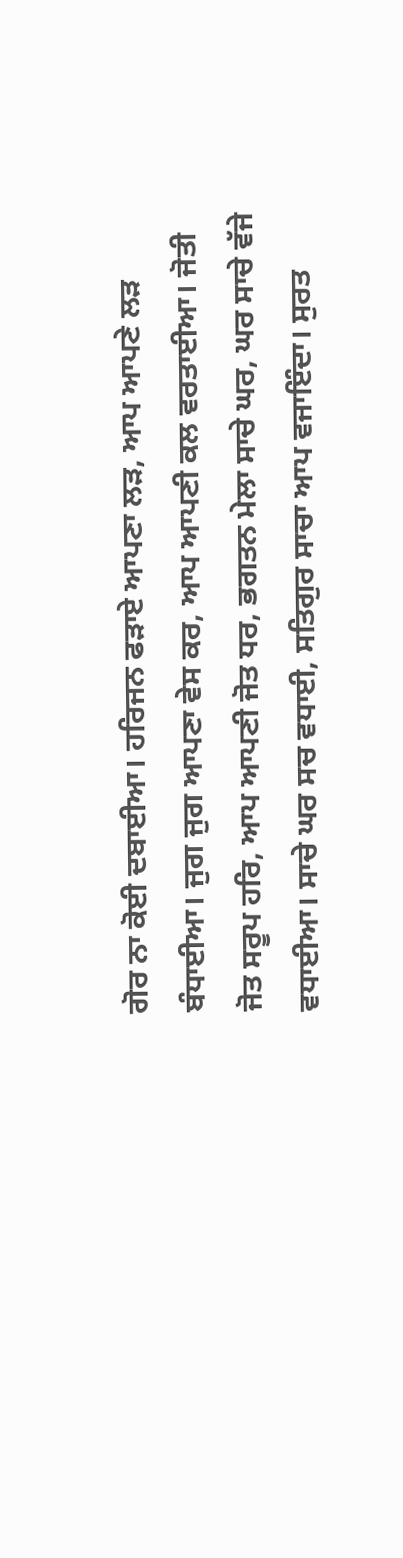ਗੋਰ ਨਾ ਕੋਈ ਦਬਾਈਆ। ਹਰਿਜਨ ਫੜਾਏ ਆਪਣਾ ਲੜ, ਆਪ ਆਪਣੇ ਲੜ ਬੰਧਾਈਆ। ਜੁਗ ਜੁਗ ਆਪਣਾ ਵੇਸ ਕਰ, ਆਪ ਆਪਣੀ ਕਲ ਵਰਤਾਈਆ। ਜੋਤੀ ਜੋਤ ਸਰੂਪ ਹਰਿ, ਆਪ ਆਪਣੀ ਜੋਤ ਧਰ, ਭਗਤਨ ਮੇਲਾ ਸਾਚੇ ਘਰ, ਘਰ ਸਾਚੇ ਵੱਜੇ ਵਧਾਈਆ। ਸਾਚੇ ਘਰ ਸਚ ਵਧਾਈ, ਸਤਿਗੁਰ ਸਾਚਾ ਆਪ ਵਜਾਇੰਦਾ। ਸੁਰਤ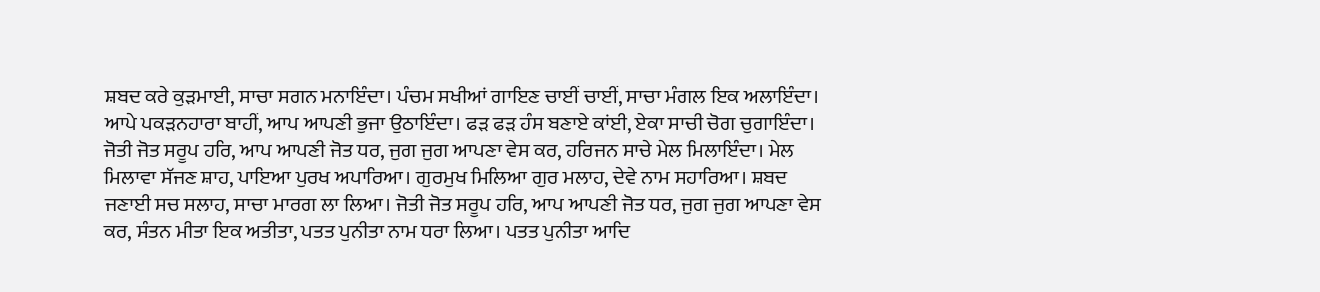ਸ਼ਬਦ ਕਰੇ ਕੁੜਮਾਈ, ਸਾਚਾ ਸਗਨ ਮਨਾਇੰਦਾ। ਪੰਚਮ ਸਖੀਆਂ ਗਾਇਣ ਚਾਈਂ ਚਾਈਂ, ਸਾਚਾ ਮੰਗਲ ਇਕ ਅਲਾਇੰਦਾ। ਆਪੇ ਪਕੜਨਹਾਰਾ ਬਾਹੀਂ, ਆਪ ਆਪਣੀ ਭੁਜਾ ਉਠਾਇੰਦਾ। ਫੜ ਫੜ ਹੰਸ ਬਣਾਏ ਕਾਂਈ, ਏਕਾ ਸਾਚੀ ਚੋਗ ਚੁਗਾਇੰਦਾ। ਜੋਤੀ ਜੋਤ ਸਰੂਪ ਹਰਿ, ਆਪ ਆਪਣੀ ਜੋਤ ਧਰ, ਜੁਗ ਜੁਗ ਆਪਣਾ ਵੇਸ ਕਰ, ਹਰਿਜਨ ਸਾਚੇ ਮੇਲ ਮਿਲਾਇੰਦਾ। ਮੇਲ ਮਿਲਾਵਾ ਸੱਜਣ ਸ਼ਾਹ, ਪਾਇਆ ਪੁਰਖ ਅਪਾਰਿਆ। ਗੁਰਮੁਖ ਮਿਲਿਆ ਗੁਰ ਮਲਾਹ, ਦੇਵੇ ਨਾਮ ਸਹਾਰਿਆ। ਸ਼ਬਦ ਜਣਾਈ ਸਚ ਸਲਾਹ, ਸਾਚਾ ਮਾਰਗ ਲਾ ਲਿਆ। ਜੋਤੀ ਜੋਤ ਸਰੂਪ ਹਰਿ, ਆਪ ਆਪਣੀ ਜੋਤ ਧਰ, ਜੁਗ ਜੁਗ ਆਪਣਾ ਵੇਸ ਕਰ, ਸੰਤਨ ਮੀਤਾ ਇਕ ਅਤੀਤਾ, ਪਤਤ ਪੁਨੀਤਾ ਨਾਮ ਧਰਾ ਲਿਆ। ਪਤਤ ਪੁਨੀਤਾ ਆਦਿ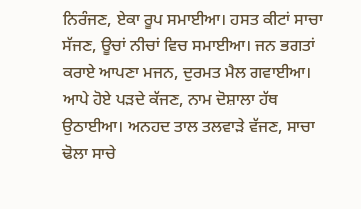ਨਿਰੰਜਣ, ਏਕਾ ਰੂਪ ਸਮਾਈਆ। ਹਸਤ ਕੀਟਾਂ ਸਾਚਾ ਸੱਜਣ, ਊਚਾਂ ਨੀਚਾਂ ਵਿਚ ਸਮਾਈਆ। ਜਨ ਭਗਤਾਂ ਕਰਾਏ ਆਪਣਾ ਮਜਨ, ਦੁਰਮਤ ਮੈਲ ਗਵਾਈਆ। ਆਪੇ ਹੋਏ ਪੜਦੇ ਕੱਜਣ, ਨਾਮ ਦੋਸ਼ਾਲਾ ਹੱਥ ਉਠਾਈਆ। ਅਨਹਦ ਤਾਲ ਤਲਵਾੜੇ ਵੱਜਣ, ਸਾਚਾ ਢੋਲਾ ਸਾਚੇ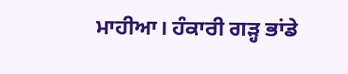ਮਾਹੀਆ। ਹੰਕਾਰੀ ਗੜ੍ਹ ਭਾਂਡੇ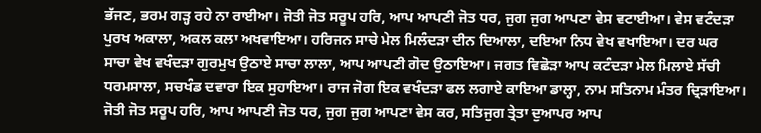ਭੱਜਣ, ਭਰਮ ਗੜ੍ਹ ਰਹੇ ਨਾ ਰਾਈਆ। ਜੋਤੀ ਜੋਤ ਸਰੂਪ ਹਰਿ, ਆਪ ਆਪਣੀ ਜੋਤ ਧਰ, ਜੁਗ ਜੁਗ ਆਪਣਾ ਵੇਸ ਵਟਾਈਆ। ਵੇਸ ਵਟੰਦੜਾ ਪੁਰਖ ਅਕਾਲਾ, ਅਕਲ ਕਲਾ ਅਖਵਾਇਆ। ਹਰਿਜਨ ਸਾਚੇ ਮੇਲ ਮਿਲੰਦੜਾ ਦੀਨ ਦਿਆਲਾ, ਦਇਆ ਨਿਧ ਵੇਖ ਵਖਾਇਆ। ਦਰ ਘਰ ਸਾਚਾ ਵੇਖ ਵਖੰਦੜਾ ਗੁਰਮੁਖ ਉਠਾਏ ਸਾਚਾ ਲਾਲਾ, ਆਪ ਆਪਣੀ ਗੋਦ ਉਠਾਇਆ। ਜਗਤ ਵਿਛੋੜਾ ਆਪ ਕਟੰਦੜਾ ਮੇਲ ਮਿਲਾਏ ਸੱਚੀ ਧਰਮਸਾਲਾ, ਸਚਖੰਡ ਦਵਾਰਾ ਇਕ ਸੁਹਾਇਆ। ਰਾਜ ਜੋਗ ਇਕ ਵਖੰਦੜਾ ਫਲ ਲਗਾਏ ਕਾਇਆ ਡਾਲ੍ਹਾ, ਨਾਮ ਸਤਿਨਾਮ ਮੰਤਰ ਦ੍ਰਿੜਾਇਆ। ਜੋਤੀ ਜੋਤ ਸਰੂਪ ਹਰਿ, ਆਪ ਆਪਣੀ ਜੋਤ ਧਰ, ਜੁਗ ਜੁਗ ਆਪਣਾ ਵੇਸ ਕਰ, ਸਤਿਜੁਗ ਤ੍ਰੇਤਾ ਦੁਆਪਰ ਆਪ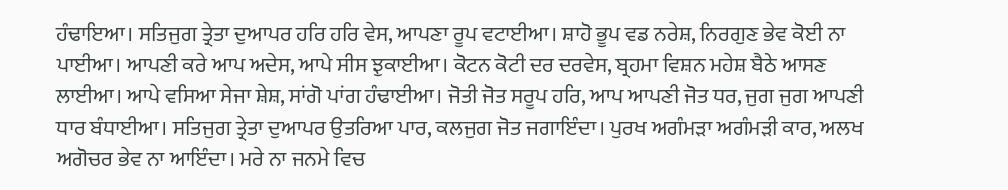ਹੰਢਾਇਆ। ਸਤਿਜੁਗ ਤ੍ਰੇਤਾ ਦੁਆਪਰ ਹਰਿ ਹਰਿ ਵੇਸ, ਆਪਣਾ ਰੂਪ ਵਟਾਈਆ। ਸ਼ਾਹੋ ਭੂਪ ਵਡ ਨਰੇਸ਼, ਨਿਰਗੁਣ ਭੇਵ ਕੋਈ ਨਾ ਪਾਈਆ। ਆਪਣੀ ਕਰੇ ਆਪ ਅਦੇਸ, ਆਪੇ ਸੀਸ ਝੁਕਾਈਆ। ਕੋਟਨ ਕੋਟੀ ਦਰ ਦਰਵੇਸ, ਬ੍ਰਹਮਾ ਵਿਸ਼ਨ ਮਹੇਸ਼ ਬੈਠੇ ਆਸਣ ਲਾਈਆ। ਆਪੇ ਵਸਿਆ ਸੇਜਾ ਸ਼ੇਸ਼, ਸਾਂਗੋ ਪਾਂਗ ਹੰਢਾਈਆ। ਜੋਤੀ ਜੋਤ ਸਰੂਪ ਹਰਿ, ਆਪ ਆਪਣੀ ਜੋਤ ਧਰ, ਜੁਗ ਜੁਗ ਆਪਣੀ ਧਾਰ ਬੰਧਾਈਆ। ਸਤਿਜੁਗ ਤ੍ਰੇਤਾ ਦੁਆਪਰ ਉਤਰਿਆ ਪਾਰ, ਕਲਜੁਗ ਜੋਤ ਜਗਾਇੰਦਾ। ਪੁਰਖ ਅਗੰਮੜਾ ਅਗੰਮੜੀ ਕਾਰ, ਅਲਖ ਅਗੋਚਰ ਭੇਵ ਨਾ ਆਇੰਦਾ। ਮਰੇ ਨਾ ਜਨਮੇ ਵਿਚ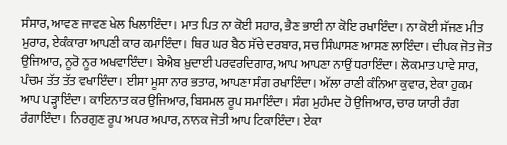ਸੰਸਾਰ, ਆਵਣ ਜਾਵਣ ਖੇਲ ਖਿਲਾਇੰਦਾ । ਮਾਤ ਪਿਤ ਨਾ ਕੋਈ ਸਹਾਰ, ਭੈਣ ਭਾਈ ਨਾ ਕੋਇ ਰਖਾਇੰਦਾ। ਨਾ ਕੋਈ ਸੱਜਣ ਮੀਤ ਮੁਰਾਰ, ਏਕੰਕਾਰਾ ਆਪਣੀ ਕਾਰ ਕਮਾਇੰਦਾ। ਥਿਰ ਘਰ ਬੈਠ ਸੱਚੇ ਦਰਬਾਰ, ਸਚ ਸਿੰਘਾਸਣ ਆਸਣ ਲਾਇੰਦਾ। ਦੀਪਕ ਜੋਤ ਜੋਤ ਉਜਿਆਰ, ਨੂਰੋ ਨੂਰ ਅਖਵਾਇੰਦਾ। ਬੇਐਬ ਖ਼ੁਦਾਈ ਪਰਵਰਦਿਗਾਰ, ਆਪ ਆਪਣਾ ਨਾਉਂ ਧਰਾਇੰਦਾ। ਲੋਕਮਾਤ ਪਾਵੇ ਸਾਰ, ਪੰਚਮ ਤੱਤ ਤੱਤ ਵਖਾਇੰਦਾ। ਈਸਾ ਮੂਸਾ ਨਾਰ ਭਤਾਰ, ਆਪਣਾ ਸੰਗ ਰਖਾਇੰਦਾ। ਅੱਲਾ ਰਾਣੀ ਕੰਨਿਆ ਕੁਵਾਰ, ਏਕਾ ਹੁਕਮ ਆਪ ਪੜ੍ਹਾਇੰਦਾ। ਕਾਇਨਾਤ ਕਰ ਉਜਿਆਰ, ਬਿਸਮਲ ਰੂਪ ਸਮਾਇੰਦਾ। ਸੰਗ ਮੁਹੰਮਦ ਹੋ ਉਜਿਆਰ, ਚਾਰ ਯਾਰੀ ਰੰਗ ਰੰਗਾਇੰਦਾ। ਨਿਰਗੁਣ ਰੂਪ ਅਪਰ ਅਪਾਰ, ਨਾਨਕ ਜੋਤੀ ਆਪ ਟਿਕਾਇੰਦਾ। ਏਕਾ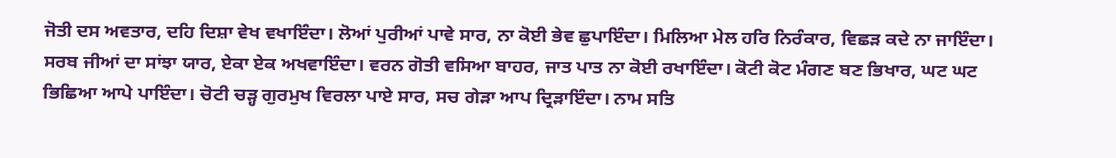ਜੋਤੀ ਦਸ ਅਵਤਾਰ, ਦਹਿ ਦਿਸ਼ਾ ਵੇਖ ਵਖਾਇੰਦਾ। ਲੋਆਂ ਪੁਰੀਆਂ ਪਾਵੇ ਸਾਰ, ਨਾ ਕੋਈ ਭੇਵ ਛੁਪਾਇੰਦਾ। ਮਿਲਿਆ ਮੇਲ ਹਰਿ ਨਿਰੰਕਾਰ, ਵਿਛੜ ਕਦੇ ਨਾ ਜਾਇੰਦਾ। ਸਰਬ ਜੀਆਂ ਦਾ ਸਾਂਝਾ ਯਾਰ, ਏਕਾ ਏਕ ਅਖਵਾਇੰਦਾ। ਵਰਨ ਗੋਤੀ ਵਸਿਆ ਬਾਹਰ, ਜਾਤ ਪਾਤ ਨਾ ਕੋਈ ਰਖਾਇੰਦਾ। ਕੋਟੀ ਕੋਟ ਮੰਗਣ ਬਣ ਭਿਖਾਰ, ਘਟ ਘਟ ਭਿਛਿਆ ਆਪੇ ਪਾਇੰਦਾ। ਚੋਟੀ ਚੜ੍ਹ ਗੁਰਮੁਖ ਵਿਰਲਾ ਪਾਏ ਸਾਰ, ਸਚ ਗੇੜਾ ਆਪ ਦ੍ਰਿੜਾਇੰਦਾ। ਨਾਮ ਸਤਿ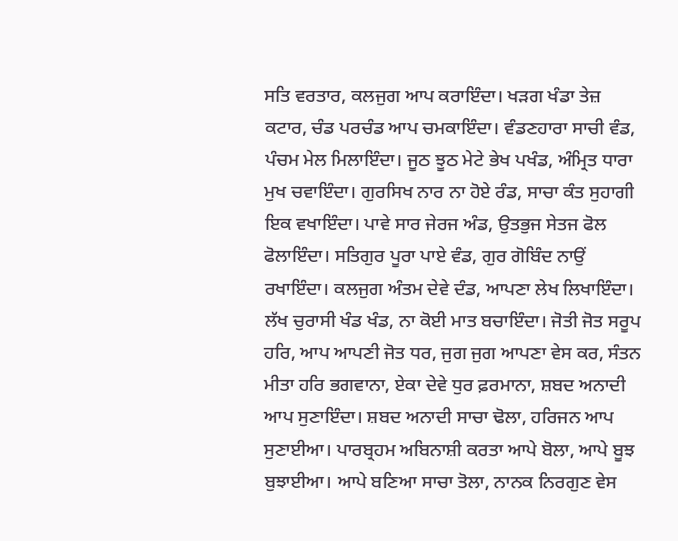ਸਤਿ ਵਰਤਾਰ, ਕਲਜੁਗ ਆਪ ਕਰਾਇੰਦਾ। ਖੜਗ ਖੰਡਾ ਤੇਜ਼ ਕਟਾਰ, ਚੰਡ ਪਰਚੰਡ ਆਪ ਚਮਕਾਇੰਦਾ। ਵੰਡਣਹਾਰਾ ਸਾਚੀ ਵੰਡ, ਪੰਚਮ ਮੇਲ ਮਿਲਾਇੰਦਾ। ਜੂਠ ਝੂਠ ਮੇਟੇ ਭੇਖ ਪਖੰਡ, ਅੰਮ੍ਰਿਤ ਧਾਰਾ ਮੁਖ ਚਵਾਇੰਦਾ। ਗੁਰਸਿਖ ਨਾਰ ਨਾ ਹੋਏ ਰੰਡ, ਸਾਚਾ ਕੰਤ ਸੁਹਾਗੀ ਇਕ ਵਖਾਇੰਦਾ। ਪਾਵੇ ਸਾਰ ਜੇਰਜ ਅੰਡ, ਉਤਭੁਜ ਸੇਤਜ ਫੋਲ ਫੋਲਾਇੰਦਾ। ਸਤਿਗੁਰ ਪੂਰਾ ਪਾਏ ਵੰਡ, ਗੁਰ ਗੋਬਿੰਦ ਨਾਉਂ ਰਖਾਇੰਦਾ। ਕਲਜੁਗ ਅੰਤਮ ਦੇਵੇ ਦੰਡ, ਆਪਣਾ ਲੇਖ ਲਿਖਾਇੰਦਾ। ਲੱਖ ਚੁਰਾਸੀ ਖੰਡ ਖੰਡ, ਨਾ ਕੋਈ ਮਾਤ ਬਚਾਇੰਦਾ। ਜੋਤੀ ਜੋਤ ਸਰੂਪ ਹਰਿ, ਆਪ ਆਪਣੀ ਜੋਤ ਧਰ, ਜੁਗ ਜੁਗ ਆਪਣਾ ਵੇਸ ਕਰ, ਸੰਤਨ ਮੀਤਾ ਹਰਿ ਭਗਵਾਨਾ, ਏਕਾ ਦੇਵੇ ਧੁਰ ਫ਼ਰਮਾਨਾ, ਸ਼ਬਦ ਅਨਾਦੀ ਆਪ ਸੁਣਾਇੰਦਾ। ਸ਼ਬਦ ਅਨਾਦੀ ਸਾਚਾ ਢੋਲਾ, ਹਰਿਜਨ ਆਪ ਸੁਣਾਈਆ। ਪਾਰਬ੍ਰਹਮ ਅਬਿਨਾਸ਼ੀ ਕਰਤਾ ਆਪੇ ਬੋਲਾ, ਆਪੇ ਬੂਝ ਬੁਝਾਈਆ। ਆਪੇ ਬਣਿਆ ਸਾਚਾ ਤੋਲਾ, ਨਾਨਕ ਨਿਰਗੁਣ ਵੇਸ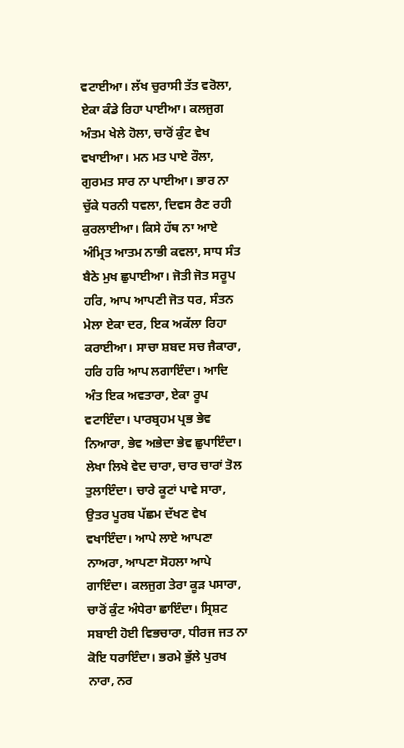ਵਟਾਈਆ। ਲੱਖ ਚੁਰਾਸੀ ਤੱਤ ਵਰੋਲਾ, ਏਕਾ ਕੰਡੇ ਰਿਹਾ ਪਾਈਆ। ਕਲਜੁਗ ਅੰਤਮ ਖੇਲੇ ਹੋਲਾ, ਚਾਰੋਂ ਕੁੰਟ ਵੇਖ ਵਖਾਈਆ। ਮਨ ਮਤ ਪਾਏ ਰੌਲਾ, ਗੁਰਮਤ ਸਾਰ ਨਾ ਪਾਈਆ। ਭਾਰ ਨਾ ਚੁੱਕੇ ਧਰਨੀ ਧਵਲਾ, ਦਿਵਸ ਰੈਣ ਰਹੀ ਕੁਰਲਾਈਆ। ਕਿਸੇ ਹੱਥ ਨਾ ਆਏ ਅੰਮ੍ਰਿਤ ਆਤਮ ਨਾਭੀ ਕਵਲਾ, ਸਾਧ ਸੰਤ ਬੈਠੇ ਮੁਖ ਛੁਪਾਈਆ। ਜੋਤੀ ਜੋਤ ਸਰੂਪ ਹਰਿ, ਆਪ ਆਪਣੀ ਜੋਤ ਧਰ, ਸੰਤਨ ਮੇਲਾ ਏਕਾ ਦਰ, ਇਕ ਅਕੱਲਾ ਰਿਹਾ ਕਰਾਈਆ। ਸਾਚਾ ਸ਼ਬਦ ਸਚ ਜੈਕਾਰਾ, ਹਰਿ ਹਰਿ ਆਪ ਲਗਾਇੰਦਾ। ਆਦਿ ਅੰਤ ਇਕ ਅਵਤਾਰਾ, ਏਕਾ ਰੂਪ ਵਟਾਇੰਦਾ। ਪਾਰਬ੍ਰਹਮ ਪ੍ਰਭ ਭੇਵ ਨਿਆਰਾ, ਭੇਵ ਅਭੇਦਾ ਭੇਵ ਛੁਪਾਇੰਦਾ। ਲੇਖਾ ਲਿਖੇ ਵੇਦ ਚਾਰਾ, ਚਾਰ ਚਾਰਾਂ ਤੋਲ ਤੁਲਾਇੰਦਾ। ਚਾਰੇ ਕੂਟਾਂ ਪਾਵੇ ਸਾਰਾ, ਉਤਰ ਪੂਰਬ ਪੱਛਮ ਦੱਖਣ ਵੇਖ ਵਖਾਇੰਦਾ। ਆਪੇ ਲਾਏ ਆਪਣਾ ਨਾਅਰਾ, ਆਪਣਾ ਸੋਹਲਾ ਆਪੇ ਗਾਇੰਦਾ। ਕਲਜੁਗ ਤੇਰਾ ਕੂੜ ਪਸਾਰਾ, ਚਾਰੋਂ ਕੁੰਟ ਅੰਧੇਰਾ ਛਾਇੰਦਾ। ਸ੍ਰਿਸ਼ਟ ਸਬਾਈ ਹੋਈ ਵਿਭਚਾਰਾ, ਧੀਰਜ ਜਤ ਨਾ ਕੋਇ ਧਰਾਇੰਦਾ। ਭਰਮੇ ਭੁੱਲੇ ਪੁਰਖ ਨਾਰਾ, ਨਰ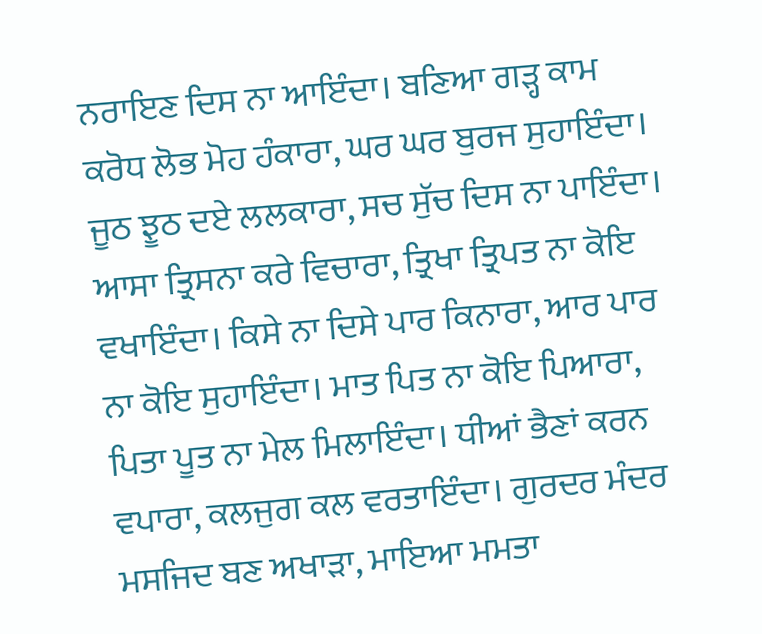ਨਰਾਇਣ ਦਿਸ ਨਾ ਆਇੰਦਾ। ਬਣਿਆ ਗੜ੍ਹ ਕਾਮ ਕਰੋਧ ਲੋਭ ਮੋਹ ਹੰਕਾਰਾ, ਘਰ ਘਰ ਬੁਰਜ ਸੁਹਾਇੰਦਾ। ਜੂਠ ਝੂਠ ਦਏ ਲਲਕਾਰਾ, ਸਚ ਸੁੱਚ ਦਿਸ ਨਾ ਪਾਇੰਦਾ। ਆਸਾ ਤ੍ਰਿਸਨਾ ਕਰੇ ਵਿਚਾਰਾ, ਤ੍ਰਿਖਾ ਤ੍ਰਿਪਤ ਨਾ ਕੋਇ ਵਖਾਇੰਦਾ। ਕਿਸੇ ਨਾ ਦਿਸੇ ਪਾਰ ਕਿਨਾਰਾ, ਆਰ ਪਾਰ ਨਾ ਕੋਇ ਸੁਹਾਇੰਦਾ। ਮਾਤ ਪਿਤ ਨਾ ਕੋਇ ਪਿਆਰਾ, ਪਿਤਾ ਪੂਤ ਨਾ ਮੇਲ ਮਿਲਾਇੰਦਾ। ਧੀਆਂ ਭੈਣਾਂ ਕਰਨ ਵਪਾਰਾ, ਕਲਜੁਗ ਕਲ ਵਰਤਾਇੰਦਾ। ਗੁਰਦਰ ਮੰਦਰ ਮਸਜਿਦ ਬਣ ਅਖਾੜਾ, ਮਾਇਆ ਮਮਤਾ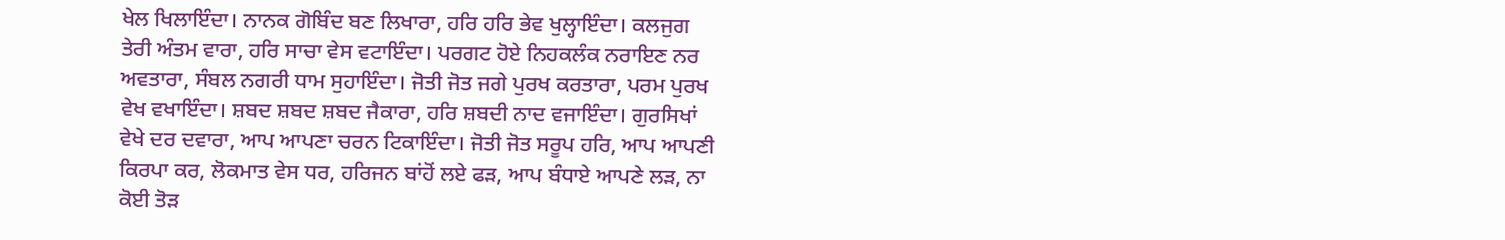ਖੇਲ ਖਿਲਾਇੰਦਾ। ਨਾਨਕ ਗੋਬਿੰਦ ਬਣ ਲਿਖਾਰਾ, ਹਰਿ ਹਰਿ ਭੇਵ ਖੁਲ੍ਹਾਇੰਦਾ। ਕਲਜੁਗ ਤੇਰੀ ਅੰਤਮ ਵਾਰਾ, ਹਰਿ ਸਾਚਾ ਵੇਸ ਵਟਾਇੰਦਾ। ਪਰਗਟ ਹੋਏ ਨਿਹਕਲੰਕ ਨਰਾਇਣ ਨਰ ਅਵਤਾਰਾ, ਸੰਬਲ ਨਗਰੀ ਧਾਮ ਸੁਹਾਇੰਦਾ। ਜੋਤੀ ਜੋਤ ਜਗੇ ਪੁਰਖ ਕਰਤਾਰਾ, ਪਰਮ ਪੁਰਖ ਵੇਖ ਵਖਾਇੰਦਾ। ਸ਼ਬਦ ਸ਼ਬਦ ਸ਼ਬਦ ਜੈਕਾਰਾ, ਹਰਿ ਸ਼ਬਦੀ ਨਾਦ ਵਜਾਇੰਦਾ। ਗੁਰਸਿਖਾਂ ਵੇਖੇ ਦਰ ਦਵਾਰਾ, ਆਪ ਆਪਣਾ ਚਰਨ ਟਿਕਾਇੰਦਾ। ਜੋਤੀ ਜੋਤ ਸਰੂਪ ਹਰਿ, ਆਪ ਆਪਣੀ ਕਿਰਪਾ ਕਰ, ਲੋਕਮਾਤ ਵੇਸ ਧਰ, ਹਰਿਜਨ ਬਾਂਹੋਂ ਲਏ ਫੜ, ਆਪ ਬੰਧਾਏ ਆਪਣੇ ਲੜ, ਨਾ ਕੋਈ ਤੋੜ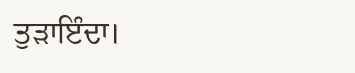ਤੁੜਾਇੰਦਾ।